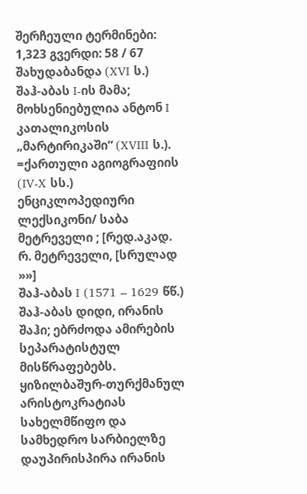შერჩეული ტერმინები: 1,323 გვერდი: 58 / 67
შახუდაბანდა (XVI ს.)
შაჰ-აბას I-ის მამა; მოხსენიებულია ანტონ I კათალიკოსის „მარტირიკაში“ (XVIII ს.). =ქართული აგიოგრაფიის (IV-X სს.) ენციკლოპედიური ლექსიკონი/ საბა მეტრეველი ; [რედ.აკად. რ. მეტრეველი, [სრულად »»]
შაჰ-აბას I (1571 – 1629 წწ.)
შაჰ-აბას დიდი, ირანის შაჰი; ებრძოდა ამირების სეპარატისტულ მისწრაფებებს. ყიზილბაშურ-თურქმანულ არისტოკრატიას სახელმწიფო და სამხედრო სარბიელზე დაუპირისპირა ირანის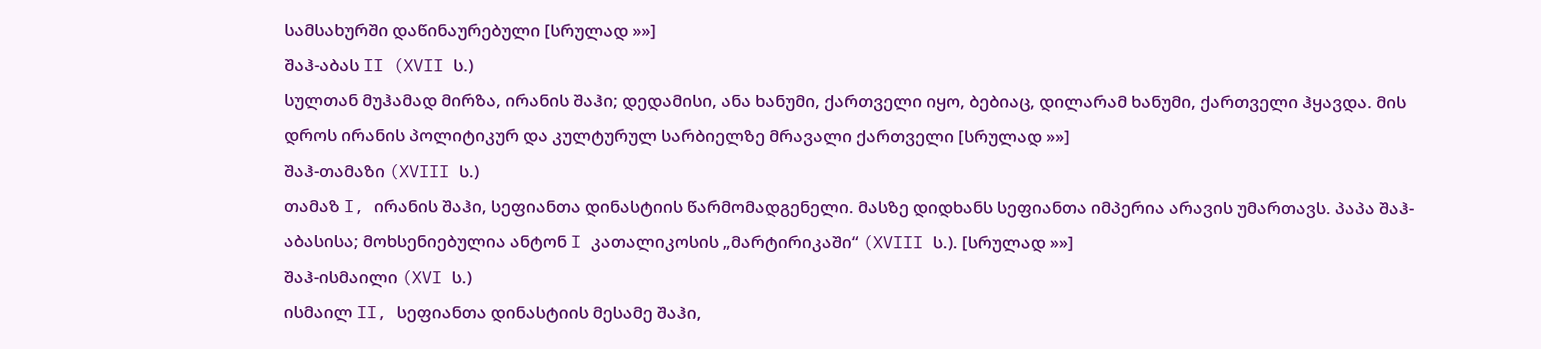სამსახურში დაწინაურებული [სრულად »»]
შაჰ-აბას II (XVII ს.)
სულთან მუჰამად მირზა, ირანის შაჰი; დედამისი, ანა ხანუმი, ქართველი იყო, ბებიაც, დილარამ ხანუმი, ქართველი ჰყავდა. მის დროს ირანის პოლიტიკურ და კულტურულ სარბიელზე მრავალი ქართველი [სრულად »»]
შაჰ-თამაზი (XVIII ს.)
თამაზ I, ირანის შაჰი, სეფიანთა დინასტიის წარმომადგენელი. მასზე დიდხანს სეფიანთა იმპერია არავის უმართავს. პაპა შაჰ-აბასისა; მოხსენიებულია ანტონ I კათალიკოსის „მარტირიკაში“ (XVIII ს.). [სრულად »»]
შაჰ-ისმაილი (XVI ს.)
ისმაილ II, სეფიანთა დინასტიის მესამე შაჰი,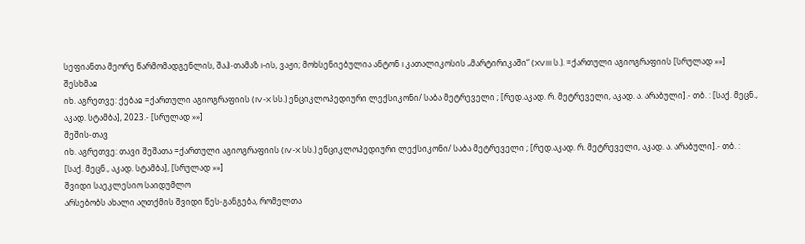სეფიანთა მეორე წარმომადგენლის, შაჰ-თამაზ I-ის, ვაჟი; მოხსენიებულია ანტონ I კათალიკოსის „მარტირიკაში“ (XVIII ს.). =ქართული აგიოგრაფიის [სრულად »»]
შესხმაჲ
იხ. აგრეთვე: ქებაჲ =ქართული აგიოგრაფიის (IV-X სს.) ენციკლოპედიური ლექსიკონი/ საბა მეტრეველი ; [რედ.აკად. რ. მეტრეველი, აკად. ა. არაბული].- თბ. : [საქ. მეცნ., აკად. სტამბა], 2023.- [სრულად »»]
შეშის-თავ
იხ. აგრეთვე: თავი შეშათა =ქართული აგიოგრაფიის (IV-X სს.) ენციკლოპედიური ლექსიკონი/ საბა მეტრეველი ; [რედ.აკად. რ. მეტრეველი, აკად. ა. არაბული].- თბ. : [საქ. მეცნ., აკად. სტამბა], [სრულად »»]
შვიდი საეკლესიო საიდუმლო
არსებობს ახალი აღთქმის შვიდი წეს-განგება, რომელთა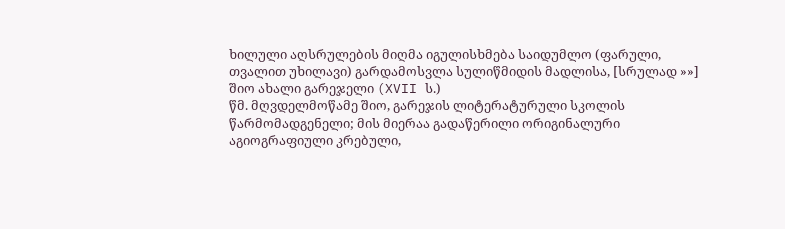ხილული აღსრულების მიღმა იგულისხმება საიდუმლო (ფარული, თვალით უხილავი) გარდამოსვლა სულიწმიდის მადლისა, [სრულად »»]
შიო ახალი გარეჯელი (XVII ს.)
წმ. მღვდელმოწამე შიო, გარეჯის ლიტერატურული სკოლის წარმომადგენელი; მის მიერაა გადაწერილი ორიგინალური აგიოგრაფიული კრებული,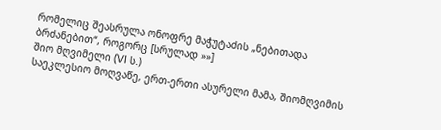რომელიც შეასრულა ონოფრე მაჭუტაძის „ნებითადა ბრძანებით“, როგორც [სრულად »»]
შიო მღვიმელი (VI ს.)
საეკლესიო მოღვაწე, ერთ-ერთი ასურელი მამა, შიომღვიმის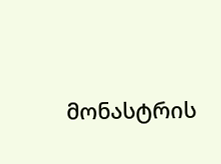მონასტრის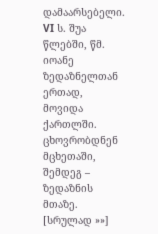დამაარსებელი. VI ს. შუა წლებში, წმ. იოანე ზედაზნელთან ერთად, მოვიდა ქართლში. ცხოვრობდნენ მცხეთაში, შემდეგ – ზედაზნის მთაზე. [სრულად »»]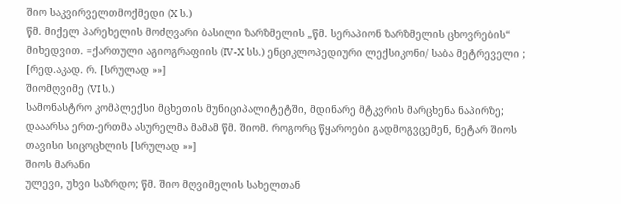შიო საკვირველთმოქმედი (X ს.)
წმ. მიქელ პარეხელის მოძღვარი ბასილი ზარზმელის „წმ. სერაპიონ ზარზმელის ცხოვრების“ მიხედვით. =ქართული აგიოგრაფიის (IV-X სს.) ენციკლოპედიური ლექსიკონი/ საბა მეტრეველი ; [რედ.აკად. რ. [სრულად »»]
შიომღვიმე (VI ს.)
სამონასტრო კომპლექსი მცხეთის მუნიციპალიტეტში, მდინარე მტკვრის მარცხენა ნაპირზე; დააარსა ერთ-ერთმა ასურელმა მამამ წმ. შიომ. როგორც წყაროები გადმოგვცემენ, ნეტარ შიოს თავისი სიცოცხლის [სრულად »»]
შიოს მარანი
ულევი, უხვი საზრდო; წმ. შიო მღვიმელის სახელთან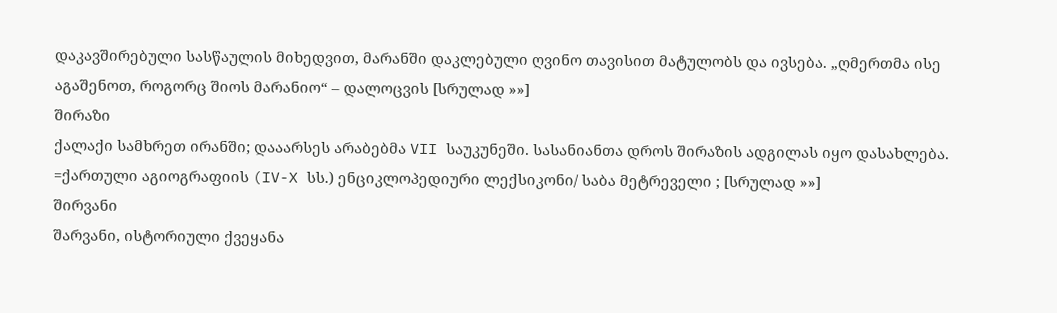დაკავშირებული სასწაულის მიხედვით, მარანში დაკლებული ღვინო თავისით მატულობს და ივსება. „ღმერთმა ისე აგაშენოთ, როგორც შიოს მარანიო“ – დალოცვის [სრულად »»]
შირაზი
ქალაქი სამხრეთ ირანში; დააარსეს არაბებმა VII საუკუნეში. სასანიანთა დროს შირაზის ადგილას იყო დასახლება. =ქართული აგიოგრაფიის (IV-X სს.) ენციკლოპედიური ლექსიკონი/ საბა მეტრეველი ; [სრულად »»]
შირვანი
შარვანი, ისტორიული ქვეყანა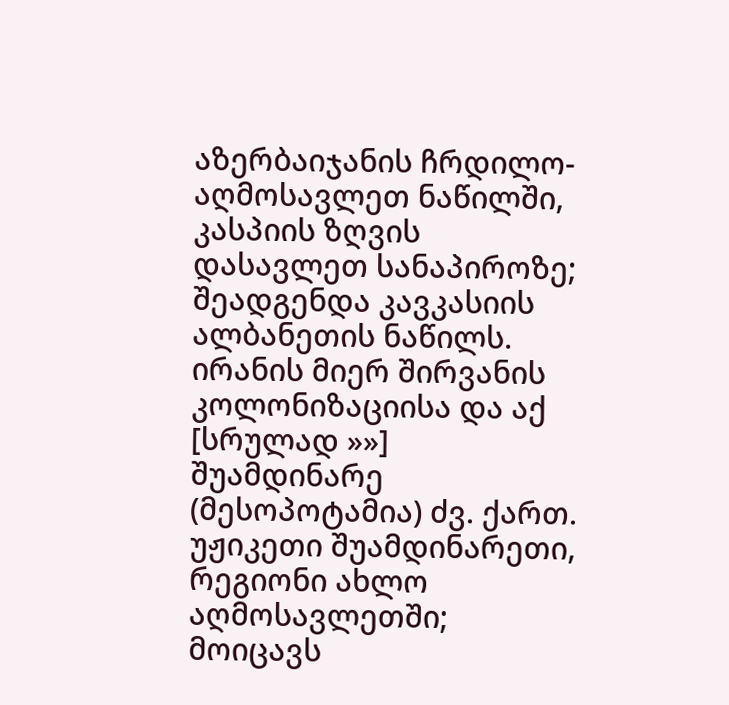აზერბაიჯანის ჩრდილო-აღმოსავლეთ ნაწილში, კასპიის ზღვის დასავლეთ სანაპიროზე; შეადგენდა კავკასიის ალბანეთის ნაწილს. ირანის მიერ შირვანის კოლონიზაციისა და აქ [სრულად »»]
შუამდინარე
(მესოპოტამია) ძვ. ქართ. უჟიკეთი შუამდინარეთი, რეგიონი ახლო აღმოსავლეთში; მოიცავს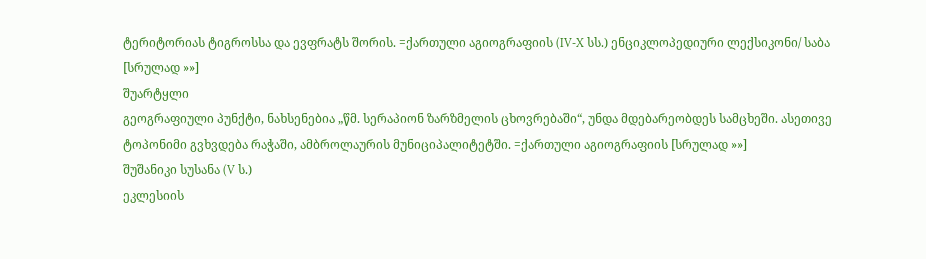ტერიტორიას ტიგროსსა და ევფრატს შორის. =ქართული აგიოგრაფიის (IV-X სს.) ენციკლოპედიური ლექსიკონი/ საბა [სრულად »»]
შუარტყლი
გეოგრაფიული პუნქტი, ნახსენებია „წმ. სერაპიონ ზარზმელის ცხოვრებაში“, უნდა მდებარეობდეს სამცხეში. ასეთივე ტოპონიმი გვხვდება რაჭაში, ამბროლაურის მუნიციპალიტეტში. =ქართული აგიოგრაფიის [სრულად »»]
შუშანიკი სუსანა (V ს.)
ეკლესიის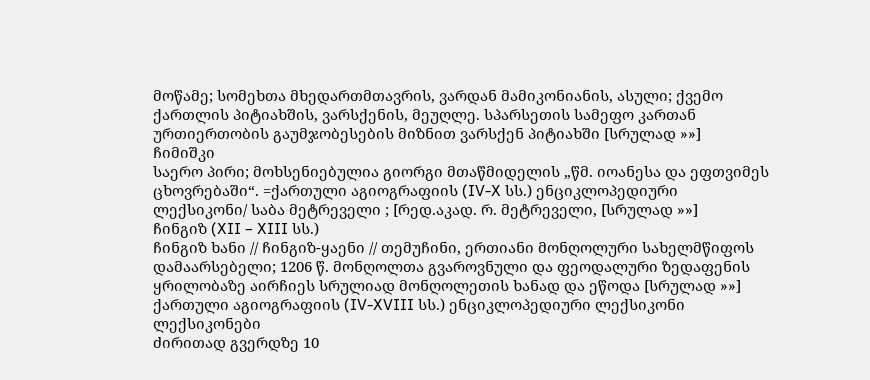მოწამე; სომეხთა მხედართმთავრის, ვარდან მამიკონიანის, ასული; ქვემო ქართლის პიტიახშის, ვარსქენის, მეუღლე. სპარსეთის სამეფო კართან ურთიერთობის გაუმჯობესების მიზნით ვარსქენ პიტიახში [სრულად »»]
ჩიმიშკი
საერო პირი; მოხსენიებულია გიორგი მთაწმიდელის „წმ. იოანესა და ეფთვიმეს ცხოვრებაში“. =ქართული აგიოგრაფიის (IV-X სს.) ენციკლოპედიური ლექსიკონი/ საბა მეტრეველი ; [რედ.აკად. რ. მეტრეველი, [სრულად »»]
ჩინგიზ (XII – XIII სს.)
ჩინგიზ ხანი // ჩინგიზ-ყაენი // თემუჩინი, ერთიანი მონღოლური სახელმწიფოს დამაარსებელი; 1206 წ. მონღოლთა გვაროვნული და ფეოდალური ზედაფენის ყრილობაზე აირჩიეს სრულიად მონღოლეთის ხანად და ეწოდა [სრულად »»]
ქართული აგიოგრაფიის (IV-XVIII სს.) ენციკლოპედიური ლექსიკონი ლექსიკონები
ძირითად გვერდზე 10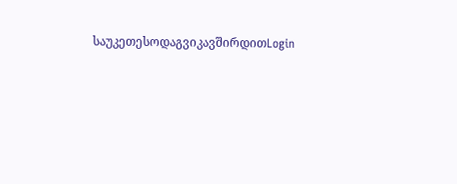საუკეთესოდაგვიკავშირდითLogin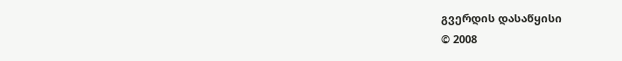გვერდის დასაწყისი
© 2008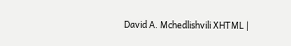David A. Mchedlishvili XHTML |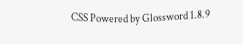CSS Powered by Glossword 1.8.9